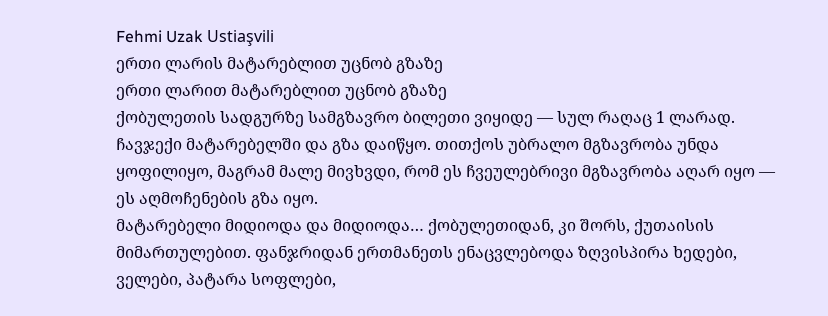Fehmi Uzak Ustiaşvili
ერთი ლარის მატარებლით უცნობ გზაზე
ერთი ლარით მატარებლით უცნობ გზაზე
ქობულეთის სადგურზე სამგზავრო ბილეთი ვიყიდე — სულ რაღაც 1 ლარად. ჩავჯექი მატარებელში და გზა დაიწყო. თითქოს უბრალო მგზავრობა უნდა ყოფილიყო, მაგრამ მალე მივხვდი, რომ ეს ჩვეულებრივი მგზავრობა აღარ იყო — ეს აღმოჩენების გზა იყო.
მატარებელი მიდიოდა და მიდიოდა… ქობულეთიდან, კი შორს, ქუთაისის მიმართულებით. ფანჯრიდან ერთმანეთს ენაცვლებოდა ზღვისპირა ხედები, ველები, პატარა სოფლები,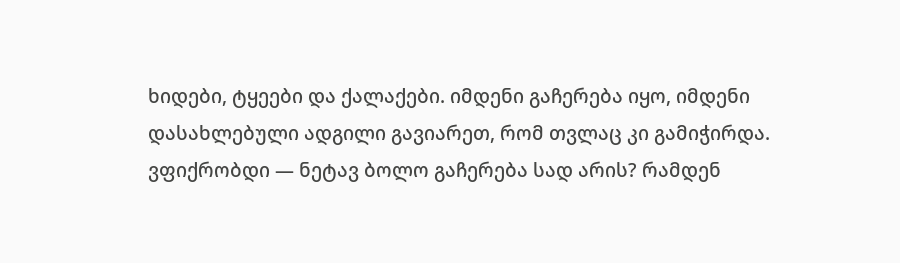ხიდები, ტყეები და ქალაქები. იმდენი გაჩერება იყო, იმდენი დასახლებული ადგილი გავიარეთ, რომ თვლაც კი გამიჭირდა.
ვფიქრობდი — ნეტავ ბოლო გაჩერება სად არის? რამდენ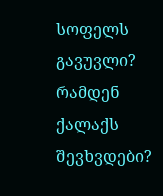სოფელს გავუვლი? რამდენ ქალაქს შევხვდები?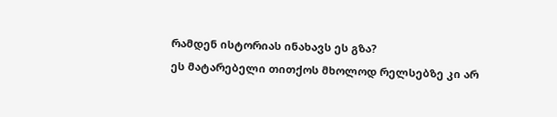რამდენ ისტორიას ინახავს ეს გზა?
ეს მატარებელი თითქოს მხოლოდ რელსებზე კი არ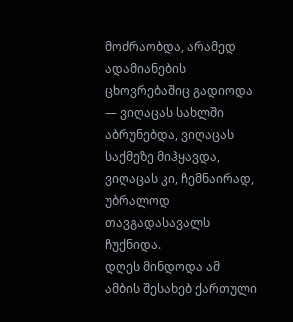მოძრაობდა, არამედ ადამიანების ცხოვრებაშიც გადიოდა — ვიღაცას სახლში აბრუნებდა, ვიღაცას საქმეზე მიჰყავდა, ვიღაცას კი, ჩემნაირად, უბრალოდ თავგადასავალს ჩუქნიდა.
დღეს მინდოდა ამ ამბის შესახებ ქართული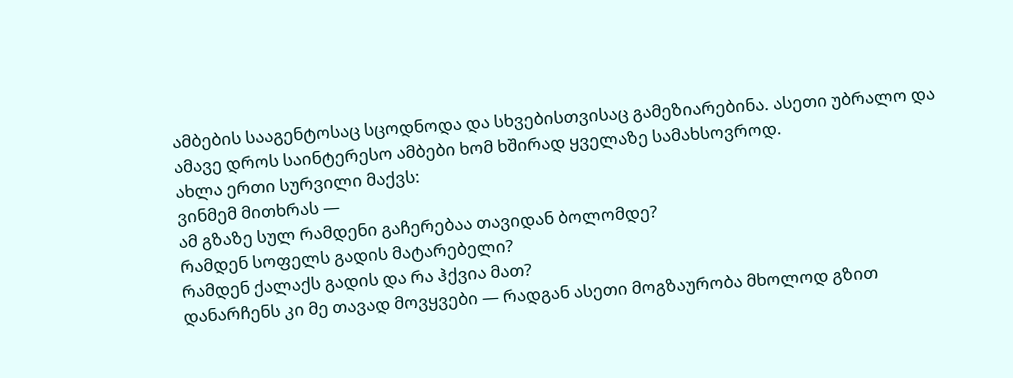ამბების სააგენტოსაც სცოდნოდა და სხვებისთვისაც გამეზიარებინა. ასეთი უბრალო და ამავე დროს საინტერესო ამბები ხომ ხშირად ყველაზე სამახსოვროდ.
ახლა ერთი სურვილი მაქვს:
ვინმემ მითხრას —
ამ გზაზე სულ რამდენი გაჩერებაა თავიდან ბოლომდე?
რამდენ სოფელს გადის მატარებელი?
რამდენ ქალაქს გადის და რა ჰქვია მათ?
დანარჩენს კი მე თავად მოვყვები — რადგან ასეთი მოგზაურობა მხოლოდ გზით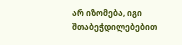არ იზომება, იგი შთაბეჭდილებებით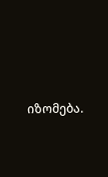იზომება.